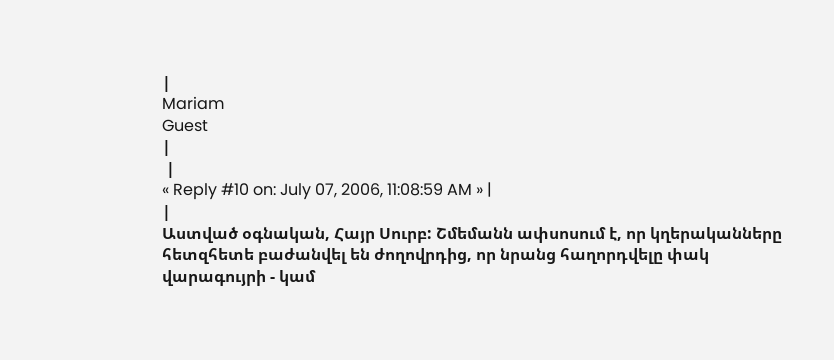|
Mariam
Guest
|
 |
« Reply #10 on: July 07, 2006, 11:08:59 AM » |
|
Աստված օգնական, Հայր Սուրբ: Շմեմանն ափսոսում է, որ կղերականները հետզհետե բաժանվել են ժողովրդից, որ նրանց հաղորդվելը փակ վարագույրի - կամ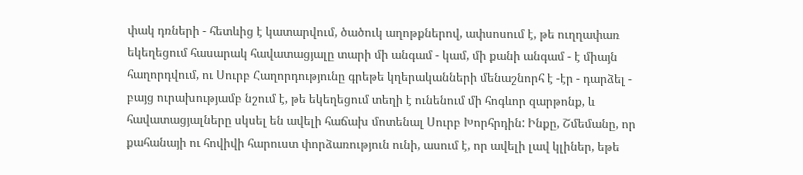փակ դռների - հետևից է կատարվում, ծածուկ աղոթքներով, ափսոսում է, թե ուղղափառ եկեղեցում հասարակ հավատացյալը տարի մի անգամ - կամ, մի քանի անգամ - է միայն հաղորդվում, ու Սուրբ Հաղորդությունը գրեթե կղերականների մենաշնորհ է -էր - դարձել - բայց ուրախությամբ նշում է, թե եկեղեցում տեղի է ունենում մի հոգևոր զարթոնք, և հավատացյալները սկսել են ավելի հաճախ մոտենալ Սուրբ Խորհրդին: Ինքը, Շմեմանը, որ քահանայի ու հովիվի հարուստ փորձառություն ունի, ասում է, որ ավելի լավ կլիներ, եթե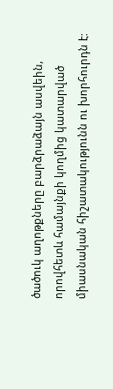ծածուկ աղոթքները բարձրաձայն ասվեին, որովհետև համայնքի կողմից կատարված միասնական հիշատակությունն ու խորհուրդն է: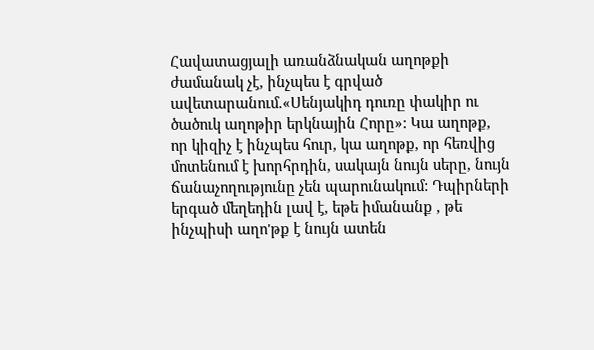Հավատացյալի առանձնական աղոթքի ժամանակ չէ, ինչպես է գրված ավետարանում.«Սենյակիդ դուռը փակիր ու ծածուկ աղոթիր երկնային Հորը»: Կա աղոթք, որ կիզիչ է ինչպես հուր, կա աղոթք, որ հեռվից մոտենում է խորհրդին, սակայն նույն սերը, նույն ճանաչողությունը չեն պարունակում: Դպիրների երգած մեղեդին լավ է, եթե իմանանք , թե ինչպիսի աղո'թք է նույն ատեն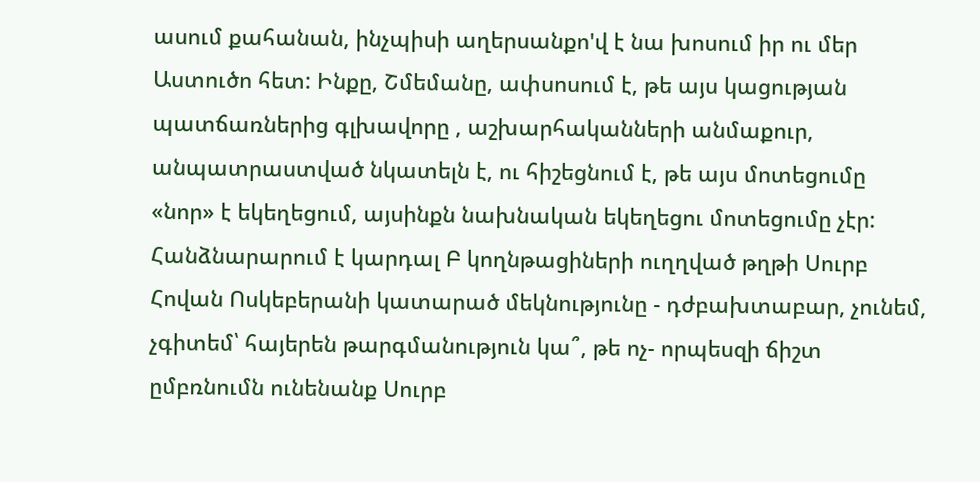ասում քահանան, ինչպիսի աղերսանքո'վ է նա խոսում իր ու մեր Աստուծո հետ: Ինքը, Շմեմանը, ափսոսում է, թե այս կացության պատճառներից գլխավորը , աշխարհականների անմաքուր, անպատրաստված նկատելն է, ու հիշեցնում է, թե այս մոտեցումը «նոր» է եկեղեցում, այսինքն նախնական եկեղեցու մոտեցումը չէր: Հանձնարարում է կարդալ Բ կողնթացիների ուղղված թղթի Սուրբ Հովան Ոսկեբերանի կատարած մեկնությունը - դժբախտաբար, չունեմ, չգիտեմ՝ հայերեն թարգմանություն կա՞, թե ոչ- որպեսզի ճիշտ ըմբռնումն ունենանք Սուրբ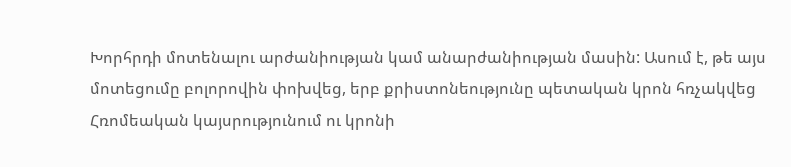Խորհրդի մոտենալու արժանիության կամ անարժանիության մասին: Ասում է, թե այս մոտեցումը բոլորովին փոխվեց, երբ քրիստոնեությունը պետական կրոն հռչակվեց Հռոմեական կայսրությունում ու կրոնի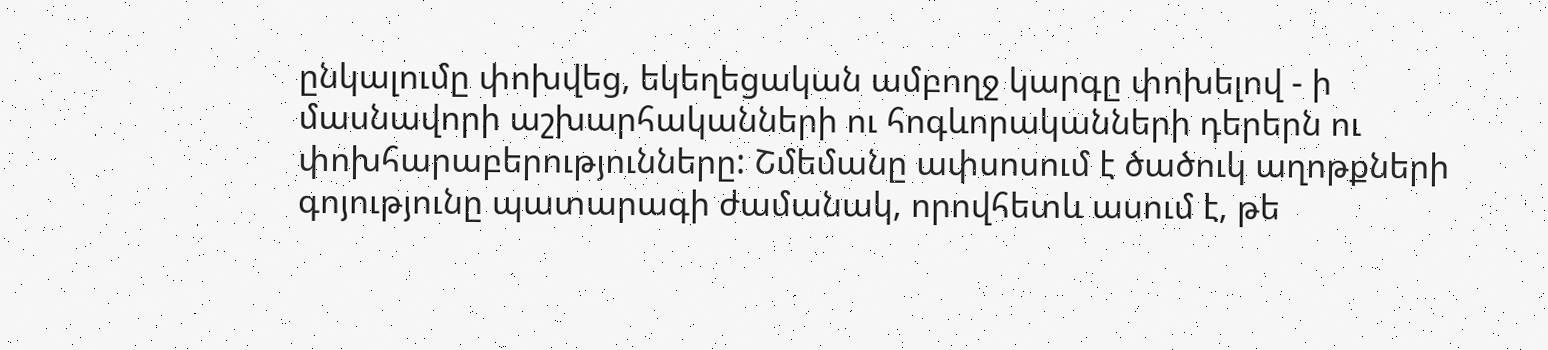ընկալումը փոխվեց, եկեղեցական ամբողջ կարգը փոխելով - ի մասնավորի աշխարհականների ու հոգևորականների դերերն ու փոխհարաբերությունները: Շմեմանը ափսոսում է ծածուկ աղոթքների գոյությունը պատարագի ժամանակ, որովհետև ասում է, թե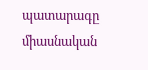պատարագը միասնական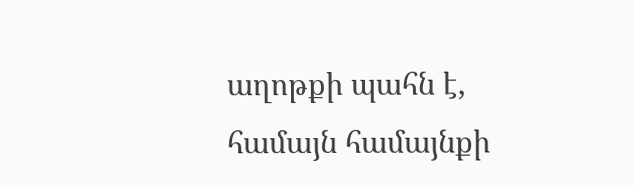աղոթքի պահն է, համայն համայնքի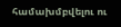համախմբվելու ու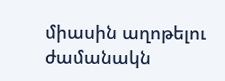միասին աղոթելու ժամանակն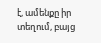է, ամենքը իր տեղում, բայց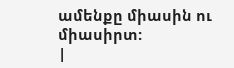ամենքը միասին ու միասիրտ:
|